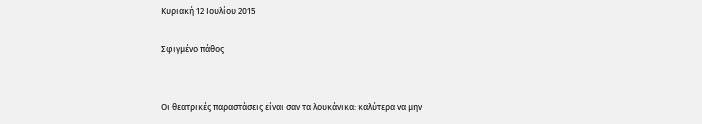Κυριακή 12 Ιουλίου 2015

Σφιγμένο πάθος


Οι θεατρικές παραστάσεις είναι σαν τα λουκάνικα: καλύτερα να μην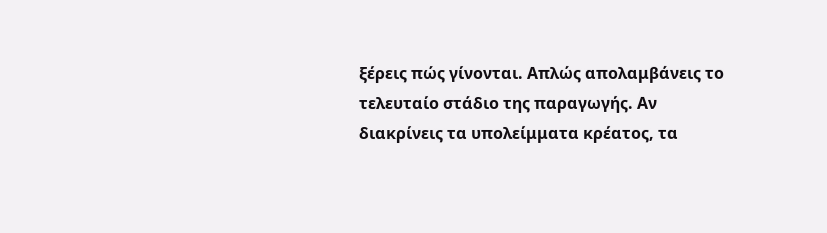ξέρεις πώς γίνονται. Απλώς απολαμβάνεις το τελευταίο στάδιο της παραγωγής. Αν διακρίνεις τα υπολείμματα κρέατος, τα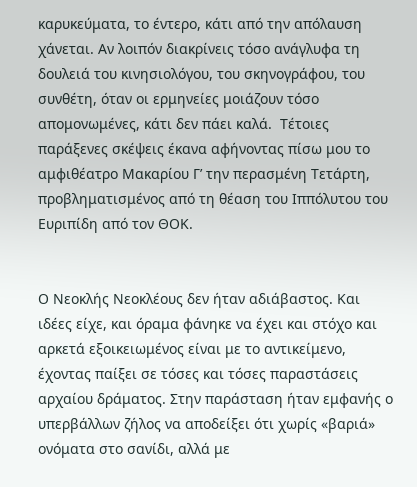καρυκεύματα, το έντερο, κάτι από την απόλαυση χάνεται. Αν λοιπόν διακρίνεις τόσο ανάγλυφα τη δουλειά του κινησιολόγου, του σκηνογράφου, του συνθέτη, όταν οι ερμηνείες μοιάζουν τόσο απομονωμένες, κάτι δεν πάει καλά.  Τέτοιες παράξενες σκέψεις έκανα αφήνοντας πίσω μου το αμφιθέατρο Μακαρίου Γ’ την περασμένη Τετάρτη, προβληματισμένος από τη θέαση του Ιππόλυτου του Ευριπίδη από τον ΘΟΚ.


Ο Νεοκλής Νεοκλέους δεν ήταν αδιάβαστος. Και ιδέες είχε, και όραμα φάνηκε να έχει και στόχο και αρκετά εξοικειωμένος είναι με το αντικείμενο, έχοντας παίξει σε τόσες και τόσες παραστάσεις αρχαίου δράματος. Στην παράσταση ήταν εμφανής ο υπερβάλλων ζήλος να αποδείξει ότι χωρίς «βαριά» ονόματα στο σανίδι, αλλά με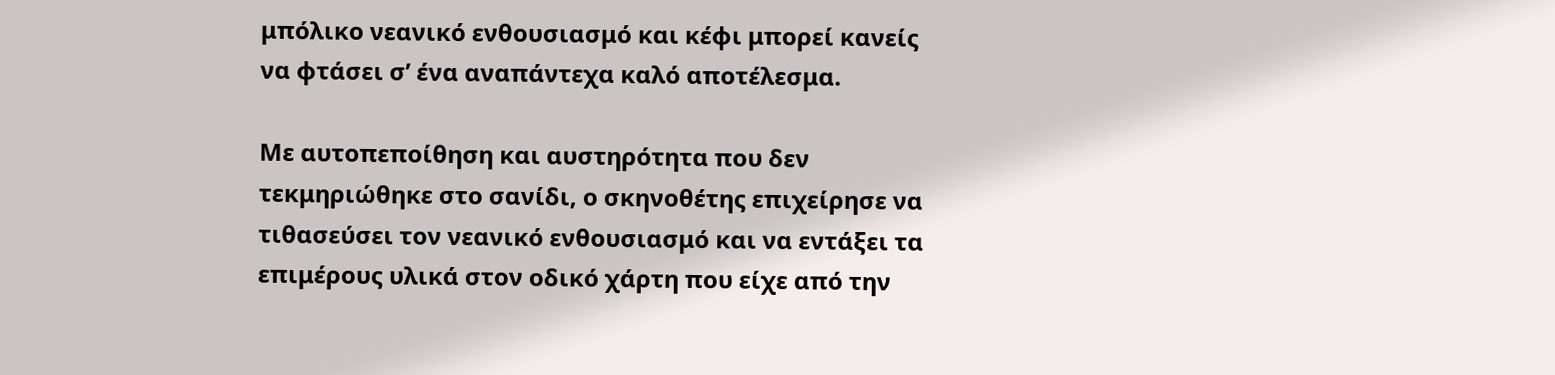μπόλικο νεανικό ενθουσιασμό και κέφι μπορεί κανείς να φτάσει σ’ ένα αναπάντεχα καλό αποτέλεσμα.

Με αυτοπεποίθηση και αυστηρότητα που δεν τεκμηριώθηκε στο σανίδι, ο σκηνοθέτης επιχείρησε να τιθασεύσει τον νεανικό ενθουσιασμό και να εντάξει τα επιμέρους υλικά στον οδικό χάρτη που είχε από την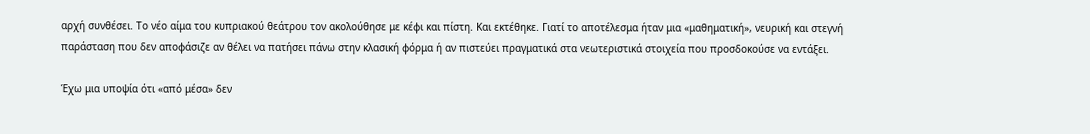αρχή συνθέσει. Το νέο αίμα του κυπριακού θεάτρου τον ακολούθησε με κέφι και πίστη. Και εκτέθηκε. Γιατί το αποτέλεσμα ήταν μια «μαθηματική», νευρική και στεγνή παράσταση που δεν αποφάσιζε αν θέλει να πατήσει πάνω στην κλασική φόρμα ή αν πιστεύει πραγματικά στα νεωτεριστικά στοιχεία που προσδοκούσε να εντάξει.

Έχω μια υποψία ότι «από μέσα» δεν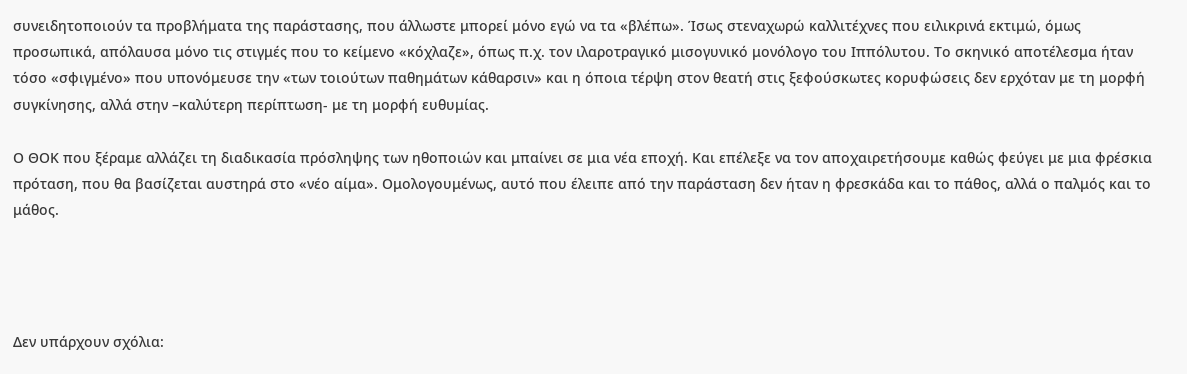συνειδητοποιούν τα προβλήματα της παράστασης, που άλλωστε μπορεί μόνο εγώ να τα «βλέπω». Ίσως στεναχωρώ καλλιτέχνες που ειλικρινά εκτιμώ, όμως προσωπικά, απόλαυσα μόνο τις στιγμές που το κείμενο «κόχλαζε», όπως π.χ. τον ιλαροτραγικό μισογυνικό μονόλογο του Ιππόλυτου. Το σκηνικό αποτέλεσμα ήταν τόσο «σφιγμένο» που υπονόμευσε την «των τοιούτων παθημάτων κάθαρσιν» και η όποια τέρψη στον θεατή στις ξεφούσκωτες κορυφώσεις δεν ερχόταν με τη μορφή συγκίνησης, αλλά στην –καλύτερη περίπτωση- με τη μορφή ευθυμίας.

Ο ΘΟΚ που ξέραμε αλλάζει τη διαδικασία πρόσληψης των ηθοποιών και μπαίνει σε μια νέα εποχή. Και επέλεξε να τον αποχαιρετήσουμε καθώς φεύγει με μια φρέσκια πρόταση, που θα βασίζεται αυστηρά στο «νέο αίμα». Ομολογουμένως, αυτό που έλειπε από την παράσταση δεν ήταν η φρεσκάδα και το πάθος, αλλά ο παλμός και το μάθος.




Δεν υπάρχουν σχόλια: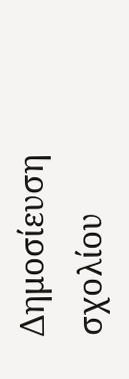Δημοσίευση σχολίου